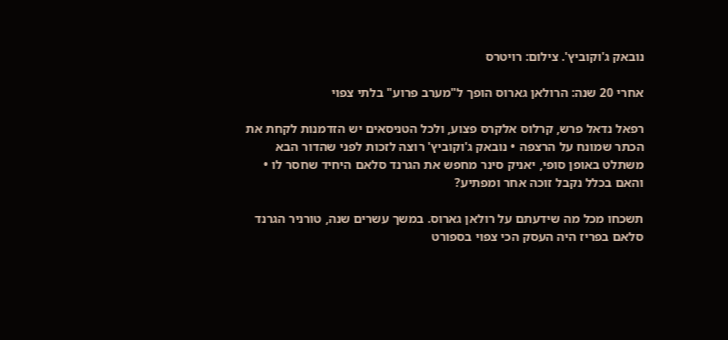נובאק ג'וקוביץ'. צילום: רויטרס

אחרי 20 שנה: הרולאן גארוס הופך ל"מערב פרוע" בלתי צפוי

רפאל נדאל פרש, קרלוס אלקרס פצוע, ולכל הטניסאים יש הזדמנות לקחת את הכתר שמונח על הרצפה • נובאק ג'וקוביץ' רוצה לזכות לפני שהדור הבא משתלט באופן סופי, יאניק סינר מחפש את הגרנד סלאם היחיד שחסר לו • והאם בכלל נקבל זוכה אחר ומפתיע?

תשכחו מכל מה שידעתם על רולאן גארוס. במשך עשרים שנה, טורניר הגרנד סלאם בפריז היה העסק הכי צפוי בספורט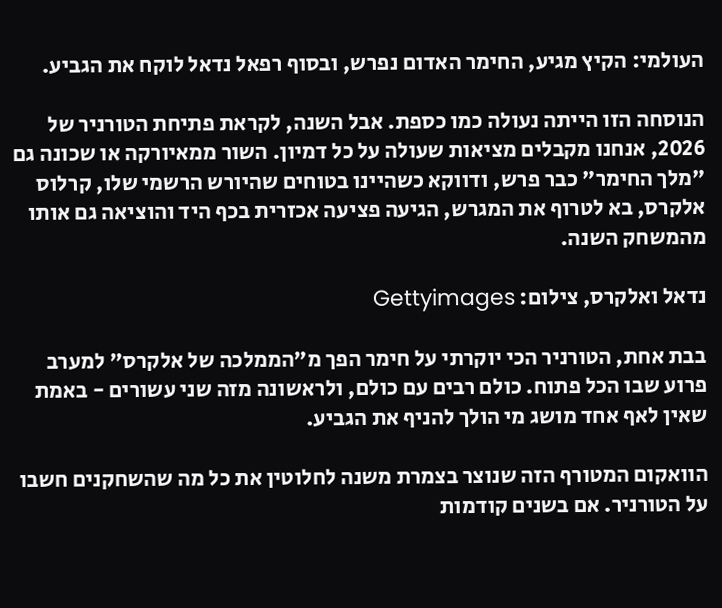העולמי: הקיץ מגיע, החימר האדום נפרש, ובסוף רפאל נדאל לוקח את הגביע.

הנוסחה הזו הייתה נעולה כמו כספת. אבל השנה, לקראת פתיחת הטורניר של 2026, אנחנו מקבלים מציאות שעולה על כל דמיון. השור ממאיורקה או שכונה גם "מלך החימר" כבר פרש, ודווקא כשהיינו בטוחים שהיורש הרשמי שלו, קרלוס אלקרס, בא לטרוף את המגרש, הגיעה פציעה אכזרית בכף היד והוציאה גם אותו מהמשחק השנה.

נדאל ואלקרס, צילום: Gettyimages

בבת אחת, הטורניר הכי יוקרתי על חימר הפך מ"הממלכה של אלקרס" למערב פרוע שבו הכל פתוח. כולם רבים עם כולם, ולראשונה מזה שני עשורים - באמת שאין לאף אחד מושג מי הולך להניף את הגביע.

הוואקום המטורף הזה שנוצר בצמרת משנה לחלוטין את כל מה שהשחקנים חשבו על הטורניר. אם בשנים קודמות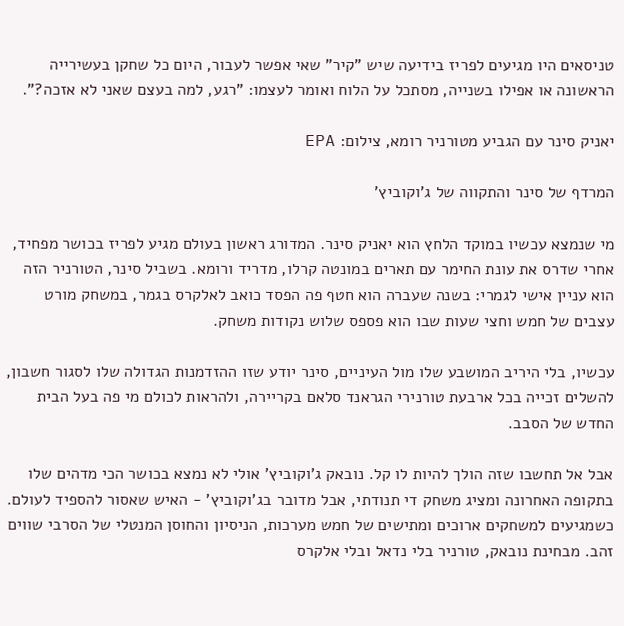טניסאים היו מגיעים לפריז בידיעה שיש "קיר" שאי אפשר לעבור, היום כל שחקן בעשירייה הראשונה או אפילו בשנייה, מסתכל על הלוח ואומר לעצמו: "רגע, למה בעצם שאני לא אזכה?".

יאניק סינר עם הגביע מטורניר רומא, צילום: EPA

המרדף של סינר והתקווה של ג'וקוביץ'

מי שנמצא עכשיו במוקד הלחץ הוא יאניק סינר. המדורג ראשון בעולם מגיע לפריז בכושר מפחיד, אחרי שדרס את עונת החימר עם תארים במונטה קרלו, מדריד ורומא. בשביל סינר, הטורניר הזה הוא עניין אישי לגמרי: בשנה שעברה הוא חטף פה הפסד כואב לאלקרס בגמר, במשחק מורט עצבים של חמש וחצי שעות שבו הוא פספס שלוש נקודות משחק.

עכשיו, בלי היריב המושבע שלו מול העיניים, סינר יודע שזו ההזדמנות הגדולה שלו לסגור חשבון, להשלים זכייה בכל ארבעת טורנירי הגראנד סלאם בקריירה, ולהראות לכולם מי פה בעל הבית החדש של הסבב.

אבל אל תחשבו שזה הולך להיות לו קל. נובאק ג'וקוביץ' אולי לא נמצא בכושר הכי מדהים שלו בתקופה האחרונה ומציג משחק די תנודתי, אבל מדובר בג'וקוביץ' - האיש שאסור להספיד לעולם. כשמגיעים למשחקים ארוכים ומתישים של חמש מערכות, הניסיון והחוסן המנטלי של הסרבי שווים זהב. מבחינת נובאק, טורניר בלי נדאל ובלי אלקרס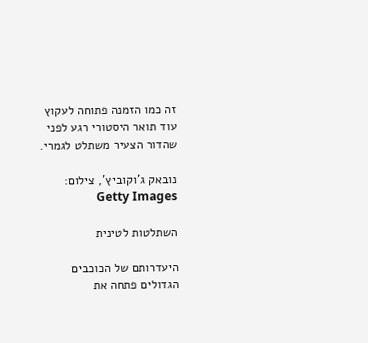זה כמו הזמנה פתוחה לעקוץ עוד תואר היסטורי רגע לפני שהדור הצעיר משתלט לגמרי.

נובאק ג'וקוביץ', צילום: Getty Images

השתלטות לטינית

היעדרותם של הכוכבים הגדולים פתחה את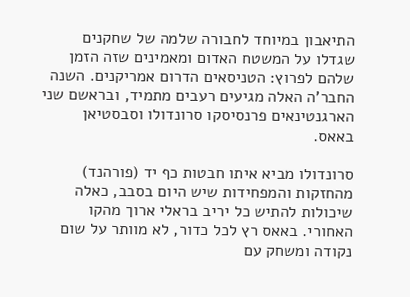התיאבון במיוחד לחבורה שלמה של שחקנים שגדלו על המשטח האדום ומאמינים שזה הזמן שלהם לפרוץ: הטניסאים הדרום אמריקנים. השנה החבר'ה האלה מגיעים רעבים מתמיד, ובראשם שני הארגנטינאים פרנסיסקו סרונדולו וסבסטיאן באאס.

סרונדולו מביא איתו חבטות כף יד (פורהנד) מהחזקות והמפחידות שיש היום בסבב, כאלה שיכולות להתיש כל יריב בראלי ארוך מהקו האחורי. באאס רץ לכל כדור, לא מוותר על שום נקודה ומשחק עם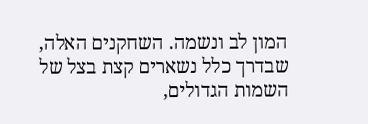המון לב ונשמה. השחקנים האלה, שבדרך כלל נשארים קצת בצל של השמות הגדולים,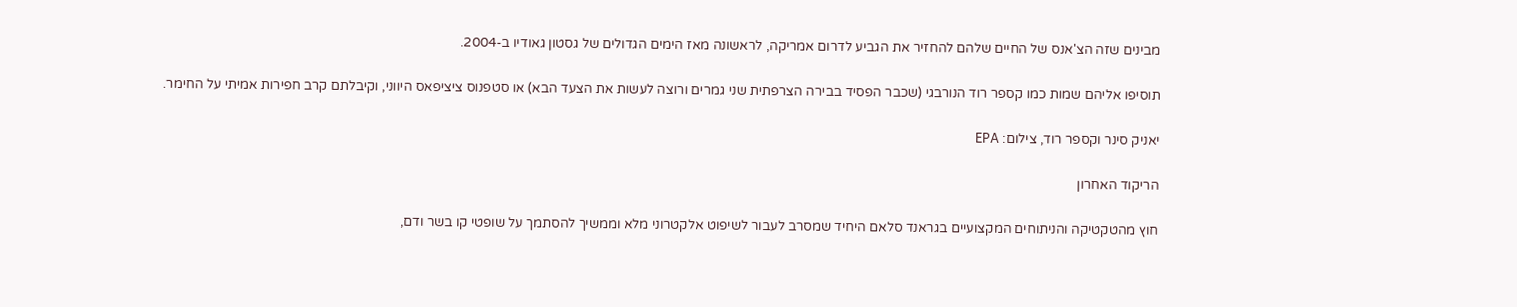מבינים שזה הצ'אנס של החיים שלהם להחזיר את הגביע לדרום אמריקה, לראשונה מאז הימים הגדולים של גסטון גאודיו ב-2004.

תוסיפו אליהם שמות כמו קספר רוד הנורבגי (שכבר הפסיד בבירה הצרפתית שני גמרים ורוצה לעשות את הצעד הבא) או סטפנוס ציציפאס היווני, וקיבלתם קרב חפירות אמיתי על החימר.

יאניק סינר וקספר רוד, צילום: EPA

הריקוד האחרון

חוץ מהטקטיקה והניתוחים המקצועיים בגראנד סלאם היחיד שמסרב לעבור לשיפוט אלקטרוני מלא וממשיך להסתמך על שופטי קו בשר ודם,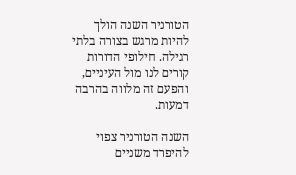הטורניר השנה הולך להיות מרגש בצורה בלתי רגילה. חילופי הדורות קורים לנו מול העיניים, והפעם זה מלווה בהרבה דמעות.

השנה הטורניר צפוי להיפרד משניים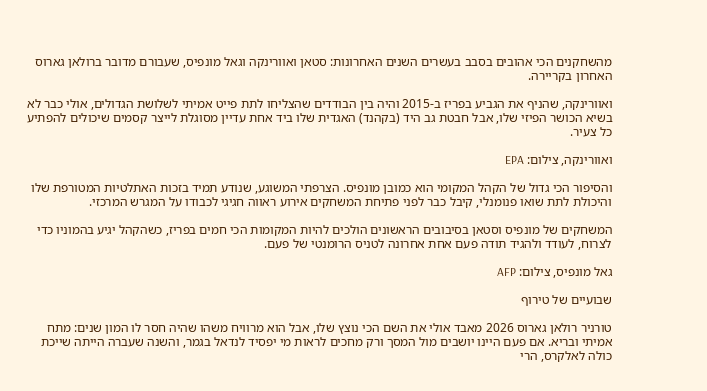מהשחקנים הכי אהובים בסבב בעשרים השנים האחרונות: סטאן ואוורינקה וגאל מונפיס, שעבורם מדובר ברולאן גארוס האחרון בקריירה.

ואוורינקה, שהניף את הגביע בפריז ב-2015 והיה בין הבודדים שהצליחו לתת פייט אמיתי לשלושת הגדולים, אולי כבר לא בשיא הכושר הפיזי שלו, אבל חבטת גב היד (בקהנד) האגדית שלו ביד אחת עדיין מסוגלת לייצר קסמים שיכולים להפתיע כל צעיר.

ואוורינקה, צילום: EPA

והסיפור הכי גדול של הקהל המקומי הוא כמובן מונפיס. הצרפתי המשוגע, שנודע תמיד בזכות האתלטיות המטורפת שלו והיכולת לתת שואו פנומנלי, קיבל כבר לפני פתיחת המשחקים אירוע ראווה חגיגי לכבודו על המגרש המרכזי.

המשחקים של מונפיס וסטאן בסיבובים הראשונים הולכים להיות המקומות הכי חמים בפריז, כשהקהל יגיע בהמוניו כדי לצרוח, לעודד ולהגיד תודה פעם אחת אחרונה לטניס הרומנטי של פעם.

גאל מונפיס, צילום: AFP

שבועיים של טירוף

טורניר רולאן גארוס 2026 מאבד אולי את השם הכי נוצץ שלו, אבל הוא מרוויח משהו שהיה חסר לו המון שנים: מתח אמיתי ובריא. אם פעם היינו יושבים מול המסך ורק מחכים לראות מי יפסיד לנדאל בגמר, והשנה שעברה הייתה שייכת כולה לאלקרס, הרי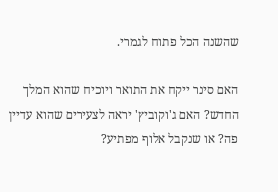שהשנה הכל פתוח לגמרי.

האם סינר ייקח את התואר ויוכיח שהוא המלך החדש? האם ג'וקוביץ' יראה לצעירים שהוא עדיין פה? או שנקבל אלוף מפתיע?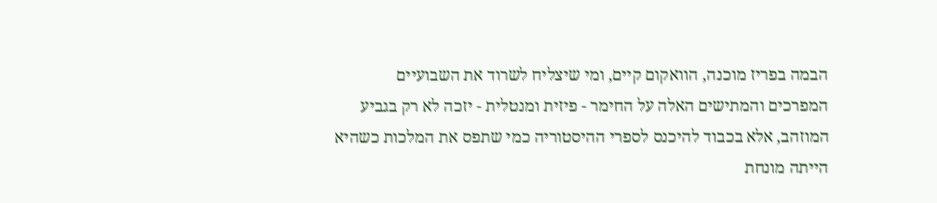הבמה בפריז מוכנה, הוואקום קיים, ומי שיצליח לשרוד את השבועיים המפרכים והמתישים האלה על החימר - פיזית ומנטלית - יזכה לא רק בגביע המוזהב, אלא בכבוד להיכנס לספרי ההיסטוריה כמי שתפס את המלכות כשהיא הייתה מונחת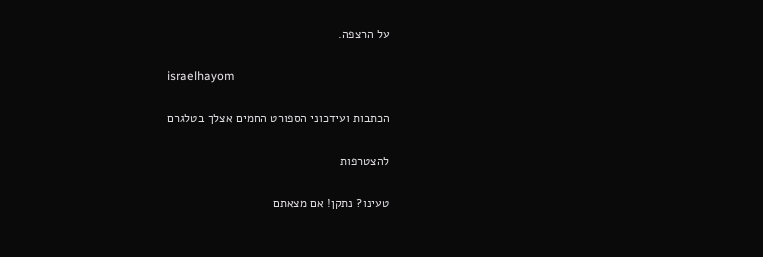על הרצפה.

israelhayom

הכתבות ועידכוני הספורט החמים אצלך בטלגרם

להצטרפות

טעינו? נתקן! אם מצאתם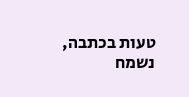טעות בכתבה, נשמח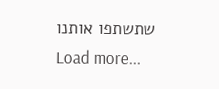שתשתפו אותנו
Load more...